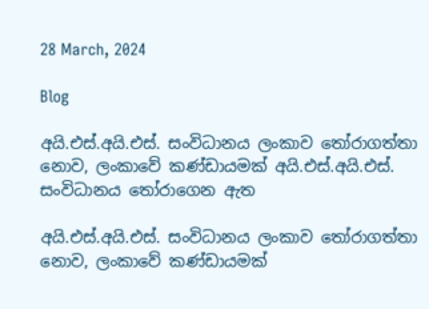28 March, 2024

Blog

අයි.එස්.අයි.එස්. සංවිධානය ලංකාව තෝරාගත්තා නොව, ලංකාවේ කණ්ඩායමක් අයි.එස්.අයි.එස්. සංවිධානය තෝරාගෙන ඇත

අයි.එස්.අයි.එස්. සංවිධානය ලංකාව තෝරාගත්තා නොව, ලංකාවේ කණ්ඩායමක්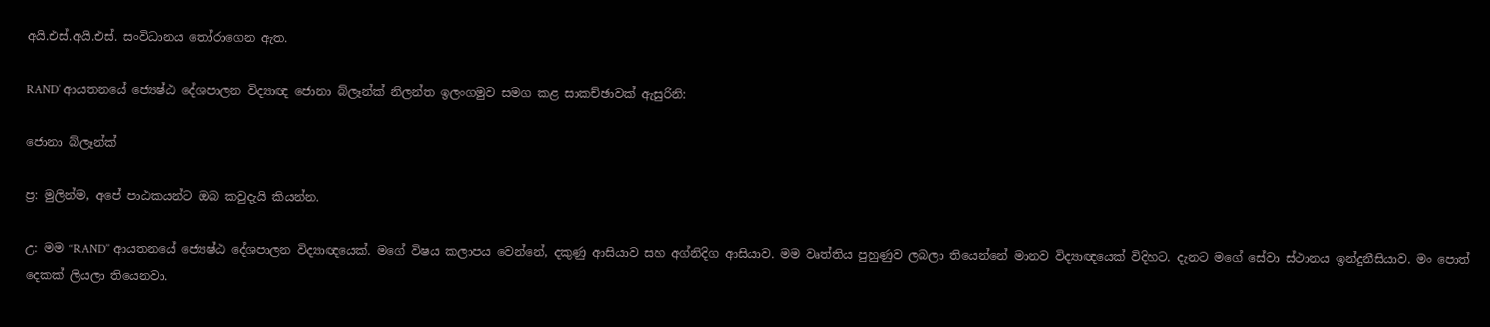අයි.එස්.අයි.එස්. සංවිධානය තෝරාගෙන ඇත.

RAND’ ආයතනයේ ජ්‍යෙෂ්ඨ දේශපාලන විද්‍යාඥ ජොනා බ්ලෑන්ක් නිලන්ත ඉලංගමුව සමග කළ සාකච්ඡාවක් ඇසුරිනි:

ජොනා බ්ලෑන්ක්

ප්‍ර: මුලින්ම, අපේ පාඨකයන්ට ඔබ කවුදැයි කියන්න.

උ: මම ‘‘RAND’’ ආයතනයේ ජ්‍යෙෂ්ඨ දේශපාලන විද්‍යාඥයෙක්. මගේ විෂය කලාපය වෙන්නේ, දකුණු ආසියාව සහ අග්නිදිග ආසියාව. මම වෘත්තිය පුහුණුව ලබලා තියෙන්නේ මානව විද්‍යාඥයෙක් විදිහට. දැනට මගේ සේවා ස්ථානය ඉන්දුනීසියාව. මං පොත් දෙකක් ලියලා තියෙනවා.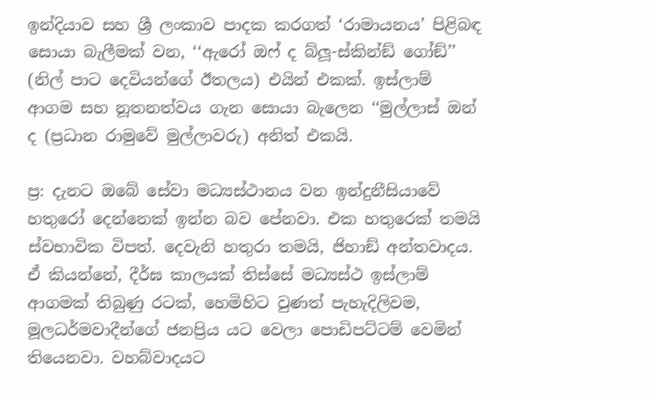ඉන්දියාව සහ ශ්‍රී ලංකාව පාදක කරගත් ‘රාමායනය’ පිළිබඳ සොයා බැලීමක් වන, ‘‘ඇරෝ ඔෆ් ද බ්ලූ-ස්කින්ඞ් ගෝඞ්’’ (නිල් පාට දෙවියන්ගේ ඊතලය) එයින් එකක්. ඉස්ලාම් ආගම සහ නූතනත්වය ගැන සොයා බැලෙන ‘‘මුල්ලාස් ඔන් ද (ප්‍රධාන රාමුවේ මුල්ලාවරු) අනිත් එකයි.

ප්‍ර: දැනට ඔබේ සේවා මධ්‍යස්ථානය වන ඉන්දුනීසියාවේ හතුරෝ දෙන්නෙක් ඉන්න බව පේනවා. එක හතුරෙක් තමයි ස්වභාවික විපත්. දෙවැනි හතුරා තමයි, ජිහාඞ් අන්තවාදය. ඒ කියන්නේ, දීර්ඝ කාලයක් තිස්සේ මධ්‍යස්ථ ඉස්ලාම් ආගමක් තිබුණු රටක්, හෙමිහිට වුණත් පැහැදිලිවම, මූලධර්මවාදීන්ගේ ජනප්‍රිය යට වෙලා පොඩිපට්ටම් වෙමින් තියෙනවා. වහබ්වාදයට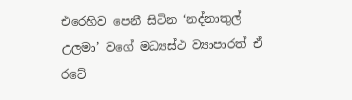එරෙහිව පෙනී සිටින ‘නද්නාතුල් උලමා’ වගේ මධ්‍යස්ථ ව්‍යාපාරත් ඒ රටේ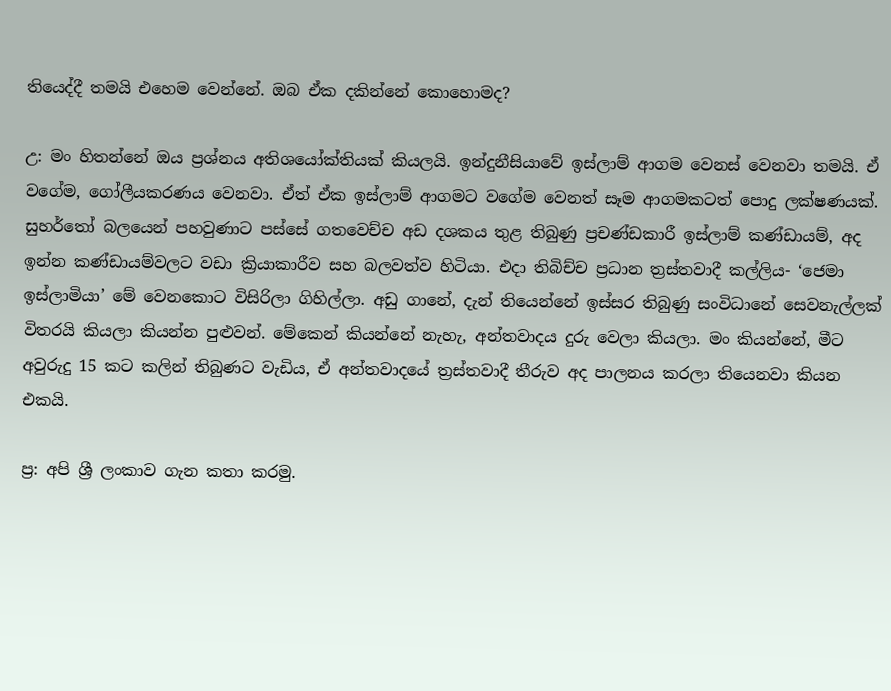තියෙද්දී තමයි එහෙම වෙන්නේ. ඔබ ඒක දකින්නේ කොහොමද?

උ: මං හිතන්නේ ඔය ප්‍රශ්නය අතිශයෝක්තියක් කියලයි. ඉන්දුනීසියාවේ ඉස්ලාම් ආගම වෙනස් වෙනවා තමයි. ඒ වගේම, ගෝලීයකරණය වෙනවා. ඒත් ඒක ඉස්ලාම් ආගමට වගේම වෙනත් සෑම ආගමකටත් පොදු ලක්ෂණයක්. සුහර්තෝ බලයෙන් පහවුණාට පස්සේ ගතවෙච්ච අඩ දශකය තුළ තිබුණු ප්‍රචණ්ඩකාරී ඉස්ලාම් කණ්ඩායම්, අද ඉන්න කණ්ඩායම්වලට වඩා ක්‍රියාකාරීව සහ බලවත්ව හිටියා. එදා තිබිච්ච ප්‍රධාන ත්‍රස්තවාදී කල්ලිය- ‘ජෙමා ඉස්ලාමියා’ මේ වෙනකොට විසිරිලා ගිහිල්ලා. අඩු ගානේ, දැන් තියෙන්නේ ඉස්සර තිබුණු සංවිධානේ සෙවනැල්ලක් විතරයි කියලා කියන්න පුළුවන්. මේකෙන් කියන්නේ නැහැ, අන්තවාදය දුරු වෙලා කියලා. මං කියන්නේ, මීට අවුරුදු 15 කට කලින් තිබුණට වැඩිය, ඒ අන්තවාදයේ ත්‍රස්තවාදී තීරුව අද පාලනය කරලා තියෙනවා කියන එකයි.

ප්‍ර: අපි ශ්‍රී ලංකාව ගැන කතා කරමු.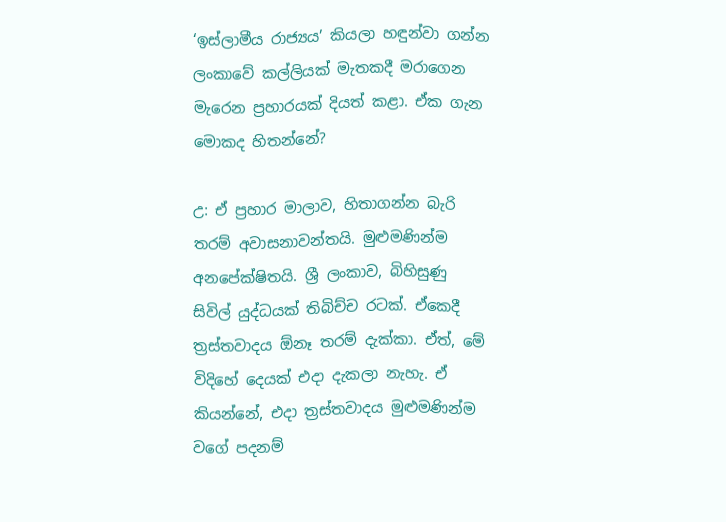‘ඉස්ලාමීය රාජ්‍යය’ කියලා හඳුන්වා ගන්න ලංකාවේ කල්ලියක් මැතකදී මරාගෙන මැරෙන ප්‍රහාරයක් දියත් කළා. ඒක ගැන මොකද හිතන්නේ?

උ: ඒ ප්‍රහාර මාලාව, හිතාගන්න බැරි තරම් අවාසනාවන්තයි. මුළුමණින්ම අනපේක්ෂිතයි. ශ්‍රී ලංකාව, බිහිසුණු සිවිල් යුද්ධයක් තිබිච්ච රටක්. ඒකෙදී ත්‍රස්තවාදය ඕනෑ තරම් දැක්කා. ඒත්, මේ විදිහේ දෙයක් එදා දැකලා නැහැ. ඒ කියන්නේ, එදා ත්‍රස්තවාදය මුළුමණින්ම වගේ පදනම්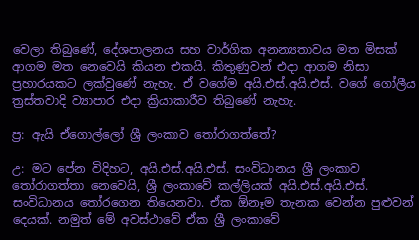වෙලා තිබුණේ, දේශපාලනය සහ වාර්ගික අනන්‍යතාවය මත මිසක් ආගම මත නෙවෙයි කියන එකයි. කිතුණුවන් එදා ආගම නිසා ප්‍රහාරයකට ලක්වුණේ නැහැ. ඒ වගේම අයි.එස්.අයි.එස්. වගේ ගෝලීය ත්‍රස්තවාදි ව්‍යාපාර එදා ක්‍රියාකාරීව තිබුණේ නැහැ.

ප්‍ර: ඇයි ඒගොල්ලෝ ශ්‍රී ලංකාව තෝරාගත්තේ?

උ: මට පේන විදිහට, අයි.එස්.අයි.එස්. සංවිධානය ශ්‍රී ලංකාව තෝරාගත්තා නෙවෙයි, ශ්‍රී ලංකාවේ කල්ලියක් අයි.එස්.අයි.එස්. සංවිධානය තෝරගෙන තියෙනවා. ඒක ඕනෑම තැනක වෙන්න පුළුවන් දෙයක්. නමුත් මේ අවස්ථාවේ ඒක ශ්‍රී ලංකාවේ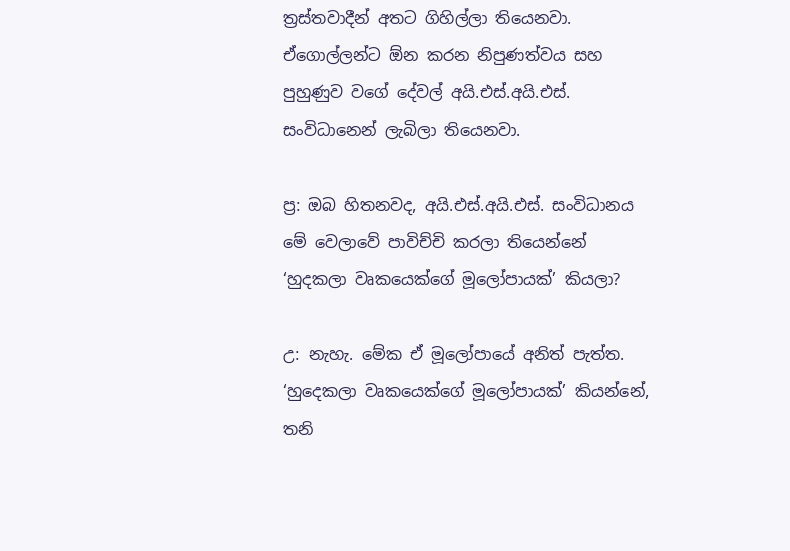ත්‍රස්තවාදීන් අතට ගිහිල්ලා තියෙනවා. ඒගොල්ලන්ට ඕන කරන නිපුණත්වය සහ පුහුණුව වගේ දේවල් අයි.එස්.අයි.එස්. සංවිධානෙන් ලැබිලා තියෙනවා.

ප්‍ර: ඔබ හිතනවද, අයි.එස්.අයි.එස්. සංවිධානය මේ වෙලාවේ පාවිච්චි කරලා තියෙන්නේ ‘හුදකලා වෘකයෙක්ගේ මූලෝපායක්’ කියලා?

උ: නැහැ. මේක ඒ මූලෝපායේ අනිත් පැත්ත. ‘හුදෙකලා වෘකයෙක්ගේ මූලෝපායක්’ කියන්නේ, තනි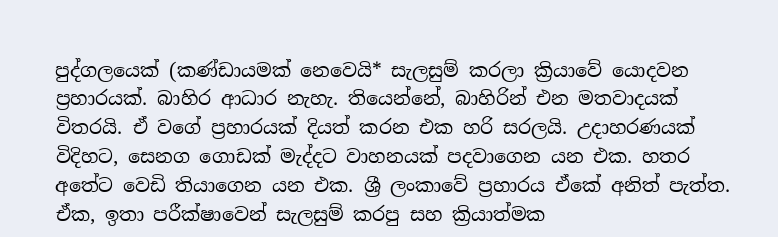පුද්ගලයෙක් (කණ්ඩායමක් නෙවෙයි* සැලසුම් කරලා ක්‍රියාවේ යොදවන ප්‍රහාරයක්. බාහිර ආධාර නැහැ. තියෙන්නේ, බාහිරින් එන මතවාදයක් විතරයි. ඒ වගේ ප්‍රහාරයක් දියත් කරන එක හරි සරලයි. උදාහරණයක් විදිහට, සෙනග ගොඩක් මැද්දට වාහනයක් පදවාගෙන යන එක. හතර අතේට වෙඩි තියාගෙන යන එක. ශ්‍රී ලංකාවේ ප්‍රහාරය ඒකේ අනිත් පැත්ත. ඒක, ඉතා පරීක්ෂාවෙන් සැලසුම් කරපු සහ ක්‍රියාත්මක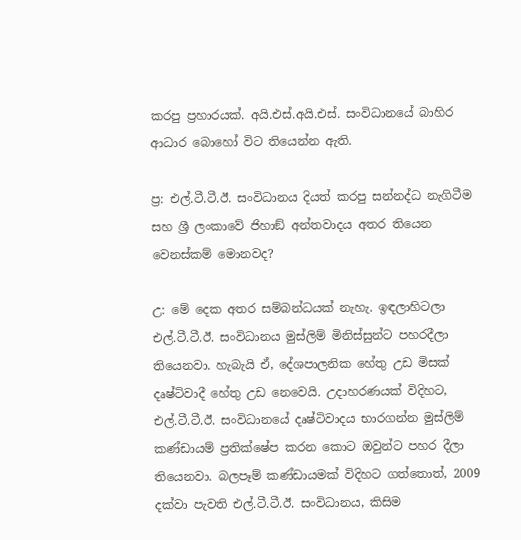කරපු ප්‍රහාරයක්. අයි.එස්.අයි.එස්. සංවිධානයේ බාහිර ආධාර බොහෝ විට තියෙන්න ඇති.

ප්‍ර: එල්.ටී.ටී.ඊ. සංවිධානය දියත් කරපු සන්නද්ධ නැගිටීම සහ ශ්‍රී ලංකාවේ ජිහාඞ් අන්තවාදය අතර තියෙන වෙනස්කම් මොනවද?

උ: මේ දෙක අතර සම්බන්ධයක් නැහැ. ඉඳලාහිටලා එල්.ටී.ටී.ඊ. සංවිධානය මුස්ලිම් මිනිස්සුන්ට පහරදීලා තියෙනවා. හැබැයි ඒ, දේශපාලනික හේතු උඩ මිසක් දෘෂ්ටිවාදී හේතු උඩ නෙවෙයි. උදාහරණයක් විදිහට, එල්.ටී.ටී.ඊ. සංවිධානයේ දෘෂ්ටිවාදය භාරගන්න මුස්ලිම් කණ්ඩායම් ප්‍රතික්ෂේප කරන කොට ඔවුන්ට පහර දීලා තියෙනවා. බලපෑම් කණ්ඩායමක් විදිහට ගත්තොත්, 2009 දක්වා පැවති එල්.ටී.ටී.ඊ. සංවිධානය, කිසිම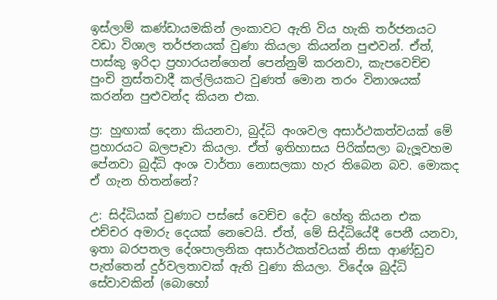ඉස්ලාම් කණ්ඩායමකින් ලංකාවට ඇති විය හැකි තර්ජනයට වඩා විශාල තර්ජනයක් වුණා කියලා කියන්න පුළුවන්. ඒත්, පාස්කු ඉරිදා ප්‍රහාරයන්ගෙන් පෙන්නුම් කරනවා, කැපවෙච්ච පුංචි ත්‍රස්තවාදී කල්ලියකට වුණත් මොන තරං විනාශයක් කරන්න පුළුවන්ද කියන එක.

ප්‍ර: හුඟාක් දෙනා කියනවා, බුද්ධි අංශවල අසාර්ථකත්වයක් මේ ප්‍රහාරයට බලපෑවා කියලා. ඒත් ඉතිහාසය පිරික්සලා බැලූවහම පේනවා බුද්ධි අංශ වාර්තා නොසලකා හැර තිබෙන බව. මොකද ඒ ගැන හිතන්නේ?

උ: සිද්ධියක් වුණාට පස්සේ වෙච්ච දේට හේතු කියන එක එච්චර අමාරු දෙයක් නෙවෙයි. ඒත්, මේ සිද්ධියේදී පෙනී යනවා, ඉතා බරපතල දේශපාලනික අසාර්ථකත්වයක් නිසා ආණ්ඩුව පැත්තෙන් දුර්වලතාවක් ඇති වුණා කියලා. විදේශ බුද්ධි සේවාවකින් (බොහෝ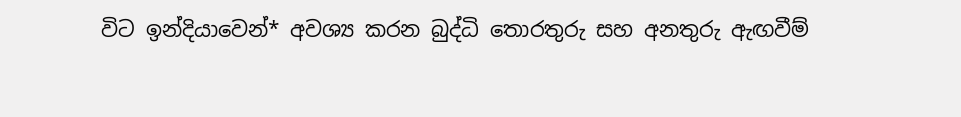විට ඉන්දියාවෙන්* අවශ්‍ය කරන බුද්ධි තොරතුරු සහ අනතුරු ඇඟවීම්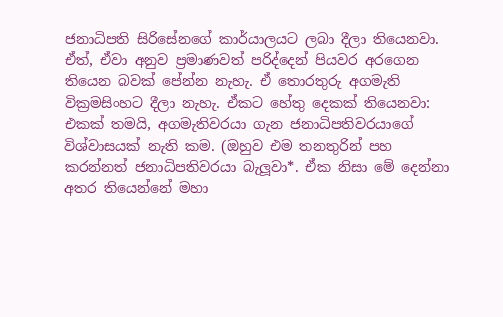ජනාධිපති සිරිසේනගේ කාර්යාලයට ලබා දීලා තියෙනවා. ඒත්, ඒවා අනුව ප්‍රමාණවත් පරිද්දෙන් පියවර අරගෙන තියෙන බවක් පේන්න නැහැ. ඒ තොරතුරු අගමැති වික්‍රමසිංහට දීලා නැහැ. ඒකට හේතු දෙකක් තියෙනවා: එකක් තමයි, අගමැතිවරයා ගැන ජනාධිපතිවරයාගේ විශ්වාසයක් නැති කම. (ඔහුව එම තනතුරින් පහ කරන්නත් ජනාධිපතිවරයා බැලූවා*. ඒක නිසා මේ දෙන්නා අතර තියෙන්නේ මහා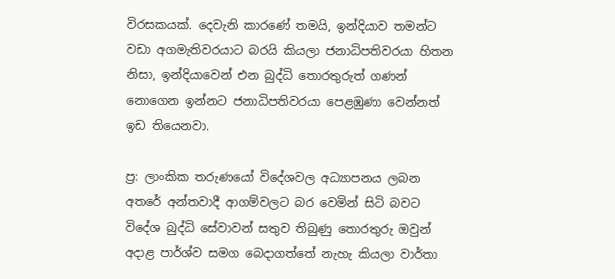විරසකයක්. දෙවැනි කාරණේ තමයි, ඉන්දියාව තමන්ට වඩා අගමැතිවරයාට බරයි කියලා ජනාධිපතිවරයා හිතන නිසා, ඉන්දියාවෙන් එන බුද්ධි තොරතුරුත් ගණන් නොගෙන ඉන්නට ජනාධිපතිවරයා පෙළඹුණා වෙන්නත් ඉඩ තියෙනවා.

ප්‍ර: ලාංකික තරුණයෝ විදේශවල අධ්‍යාපනය ලබන අතරේ අන්තවාදී ආගම්වලට බර වෙමින් සිටි බවට විදේශ බුද්ධි සේවාවන් සතුව තිබුණු තොරතුරු ඔවුන් අදාළ පාර්ශ්ව සමග බෙදාගත්තේ නැහැ කියලා වාර්තා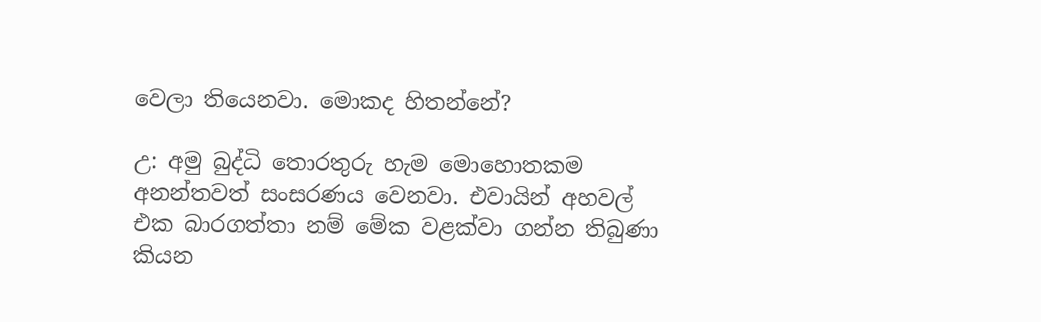වෙලා තියෙනවා. මොකද හිතන්නේ?

උ: අමු බුද්ධි තොරතුරු හැම මොහොතකම අනන්තවත් සංසරණය වෙනවා. එවායින් අහවල් එක බාරගත්තා නම් මේක වළක්වා ගන්න තිබුණා කියන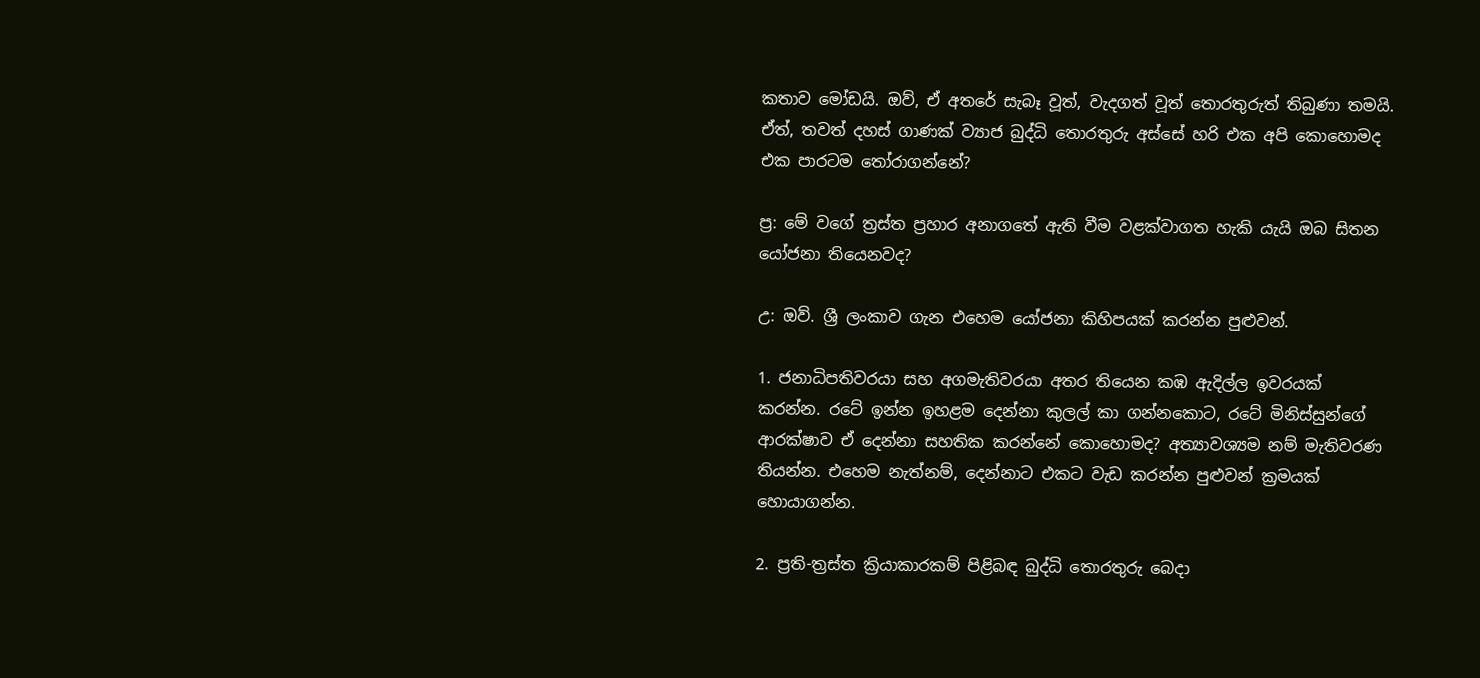කතාව මෝඩයි. ඔව්, ඒ අතරේ සැබෑ වූත්, වැදගත් වූත් තොරතුරුත් තිබුණා තමයි. ඒත්, තවත් දහස් ගාණක් ව්‍යාජ බුද්ධි තොරතුරු අස්සේ හරි එක අපි කොහොමද එක පාරටම තෝරාගන්නේ?

ප්‍ර: මේ වගේ ත්‍රස්ත ප්‍රහාර අනාගතේ ඇති වීම වළක්වාගත හැකි යැයි ඔබ සිතන යෝජනා තියෙනවද?

උ: ඔව්. ශ්‍රී ලංකාව ගැන එහෙම යෝජනා කිහිපයක් කරන්න පුළුවන්.

1. ජනාධිපතිවරයා සහ අගමැතිවරයා අතර තියෙන කඹ ඇදිල්ල ඉවරයක් කරන්න. රටේ ඉන්න ඉහළම දෙන්නා කුලල් කා ගන්නකොට, රටේ මිනිස්සුන්ගේ ආරක්ෂාව ඒ දෙන්නා සහතික කරන්නේ කොහොමද? අත්‍යාවශ්‍යම නම් මැතිවරණ තියන්න. එහෙම නැත්නම්, දෙන්නාට එකට වැඩ කරන්න පුළුවන් ක්‍රමයක් හොයාගන්න.

2. ප්‍රති-ත්‍රස්ත ක්‍රියාකාරකම් පිළිබඳ බුද්ධි තොරතුරු බෙදා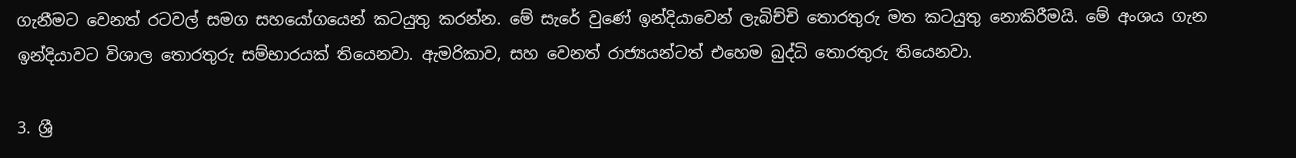ගැනීමට වෙනත් රටවල් සමග සහයෝගයෙන් කටයුතු කරන්න. මේ සැරේ වුණේ ඉන්දියාවෙන් ලැබිච්චි තොරතුරු මත කටයුතු නොකිරීමයි. මේ අංශය ගැන ඉන්දියාවට විශාල තොරතුරු සම්භාරයක් තියෙනවා. ඇමරිකාව, සහ වෙනත් රාජ්‍යයන්ටත් එහෙම බුද්ධි තොරතුරු තියෙනවා.

3. ශ්‍රී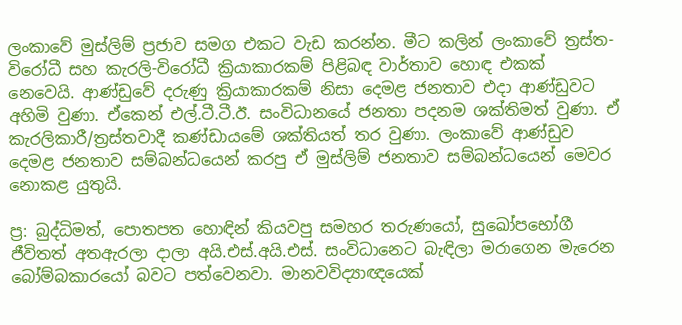ලංකාවේ මුස්ලිම් ප්‍රජාව සමග එකට වැඩ කරන්න. මීට කලින් ලංකාවේ ත්‍රස්ත-විරෝධී සහ කැරලි-විරෝධී ක්‍රියාකාරකම් පිළිබඳ වාර්තාව හොඳ එකක් නෙවෙයි. ආණ්ඩුවේ දරුණු ක්‍රියාකාරකම් නිසා දෙමළ ජනතාව එදා ආණ්ඩුවට අහිමි වුණා. ඒකෙන් එල්.ටී.ටී.ඊ. සංවිධානයේ ජනතා පදනම ශක්තිමත් වුණා. ඒ කැරලිකාරී/ත්‍රස්තවාදී කණ්ඩායමේ ශක්තියත් තර වුණා. ලංකාවේ ආණ්ඩුව දෙමළ ජනතාව සම්බන්ධයෙන් කරපු ඒ මුස්ලිම් ජනතාව සම්බන්ධයෙන් මෙවර නොකළ යුතුයි.

ප්‍ර: බුද්ධිමත්, පොතපත හොඳින් කියවපු සමහර තරුණයෝ, සුඛෝපභෝගී ජීවිතත් අතඇරලා දාලා අයි.එස්.අයි.එස්. සංවිධානෙට බැඳිලා මරාගෙන මැරෙන බෝම්බකාරයෝ බවට පත්වෙනවා. මානවවිද්‍යාඥයෙක්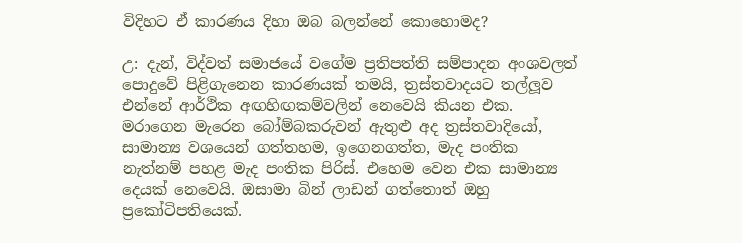විදිහට ඒ කාරණය දිහා ඔබ බලන්නේ කොහොමද?

උ: දැන්, විද්වත් සමාජයේ වගේම ප්‍රතිපත්ති සම්පාදන අංශවලත් පොදුවේ පිළිගැනෙන කාරණයක් තමයි, ත්‍රස්තවාදයට තල්ලූව එන්නේ ආර්ථික අඟහිඟකම්වලින් නෙවෙයි කියන එක. මරාගෙන මැරෙන බෝම්බකරුවන් ඇතුළු අද ත්‍රස්තවාදියෝ, සාමාන්‍ය වශයෙන් ගත්තහම, ඉගෙනගත්ත, මැද පංතික නැත්නම් පහළ මැද පංතික පිරිස්. එහෙම වෙන එක සාමාන්‍ය දෙයක් නෙවෙයි. ඔසාමා බින් ලාඩන් ගත්තොත් ඔහු ප්‍රකෝටිපතියෙක්.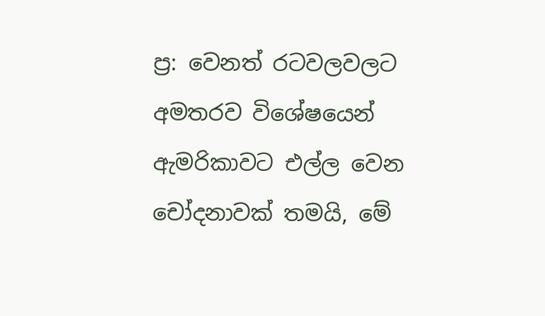ප්‍ර: වෙනත් රටවලවලට අමතරව විශේෂයෙන් ඇමරිකාවට එල්ල වෙන චෝදනාවක් තමයි, මේ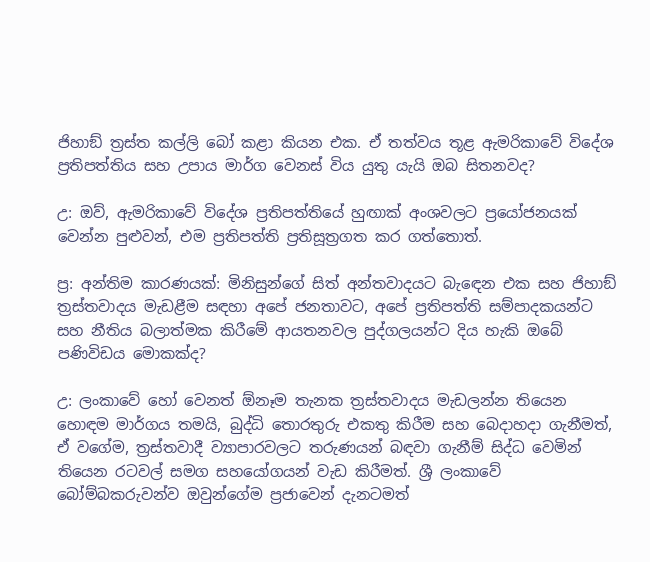ජිහාඞ් ත්‍රස්ත කල්ලි බෝ කළා කියන එක. ඒ තත්වය තූළ ඇමරිකාවේ විදේශ ප්‍රතිපත්තිය සහ උපාය මාර්ග වෙනස් විය යුතු යැයි ඔබ සිතනවද?

උ: ඔව්, ඇමරිකාවේ විදේශ ප්‍රතිපත්තියේ හුඟාක් අංශවලට ප්‍රයෝජනයක් වෙන්න පුළුවන්, එම ප්‍රතිපත්ති ප්‍රතිසූත්‍රගත කර ගත්තොත්.

ප්‍ර: අන්තිම කාරණයක්: මිනිසුන්ගේ සිත් අන්තවාදයට බැඳෙන එක සහ ජිහාඞ් ත්‍රස්තවාදය මැඩළීම සඳහා අපේ ජනතාවට, අපේ ප්‍රතිපත්ති සම්පාදකයන්ට සහ නීතිය බලාත්මක කිරීමේ ආයතනවල පුද්ගලයන්ට දිය හැකි ඔබේ පණිවිඩය මොකක්ද?

උ: ලංකාවේ හෝ වෙනත් ඕනෑම තැනක ත්‍රස්තවාදය මැඩලන්න තියෙන හොඳම මාර්ගය තමයි, බුද්ධි තොරතුරු එකතු කිරීම සහ බෙදාහදා ගැනීමත්, ඒ වගේම, ත්‍රස්තවාදී ව්‍යාපාරවලට තරුණයන් බඳවා ගැනීම් සිද්ධ වෙමින් තියෙන රටවල් සමග සහයෝගයන් වැඩ කිරීමත්. ශ්‍රී ලංකාවේ බෝම්බකරුවන්ව ඔවුන්ගේම ප්‍රජාවෙන් දැනටමත්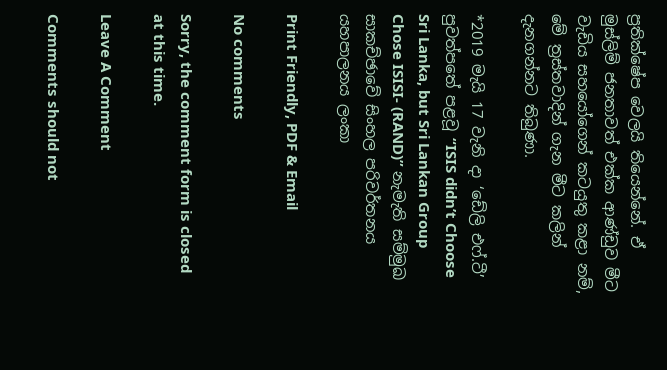ප්‍රතික්ෂේප වෙලයි තියෙන්නේ. ඒ මුස්ලිම් ජනතාවත් එක්ක ආණ්ඩුව මීට වැඩිය සහයෝගෙන් කටයුතු කළා නම්, මේ ත්‍රස්තවාදින් ගැන මීට කලින් දැනගන්නට තිබුණා.

*2019 මැයි 17 වැනි දා ‘ඩේලි එෆ්.ටී’ පුවත්පතේ පළවූ “ISIS didn’t Choose Sri Lanka, but Sri Lankan Group Chose ISISI- (RAND)” නැමැති සම්මුඛ සාකච්ඡාවේ සිංහල පරිවර්තනය
යහපාලනය ලංකා

Print Friendly, PDF & Email

No comments

Sorry, the comment form is closed at this time.

Leave A Comment

Comments should not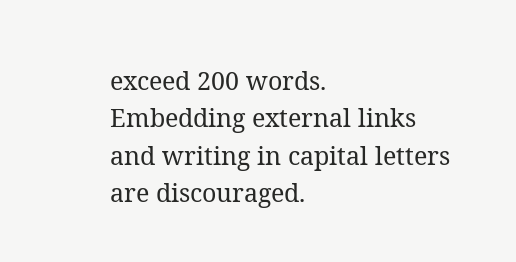exceed 200 words. Embedding external links and writing in capital letters are discouraged.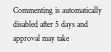Commenting is automatically disabled after 5 days and approval may take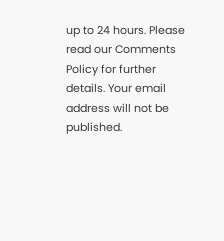up to 24 hours. Please read our Comments Policy for further details. Your email address will not be published.